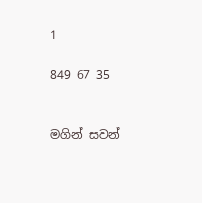1

849 67 35


මගින් සවන්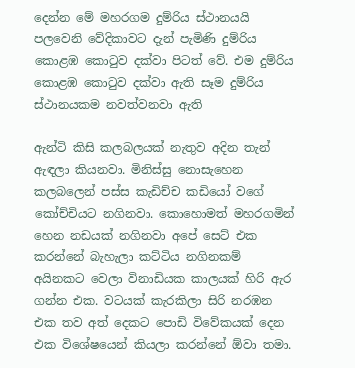දෙන්න මේ මහරගම දුම්රිය ස්ථානයයි පලවෙනි වේදිකාවට දැන් පැමිණි දුම්රිය කොළඹ කොටුව දක්වා පිටත් වේ. එම දුම්රිය කොළඹ කොටුව දක්වා ඇති සෑම දුම්රිය ස්ථානයකම නවත්වනවා ඇති

ඇන්ටි කිසි කලබලයක් නැතුව අදින තැන් ඇඳලා කියනවා. මිනිස්සු නොසැහෙන කලබලෙන් පස්ස කැඩිච්ච කඩියෝ වගේ කෝච්චියට නගිනවා. කොහොමත් මහරගමින් හෙන නඩයක් නගිනවා අපේ සෙට් එක කරන්නේ බැහැලා කට්ටිය නගිනකම් අයිනකට වෙලා විනාඩියක කාලයක් හිරි ඇර ගන්න එක. වටයක් කැරකිලා සිරි නරඹන එක තව අත් දෙකට පොඩි විවේකයක් දෙන එක විශේෂයෙන් කියලා කරන්නේ ඕවා තමා.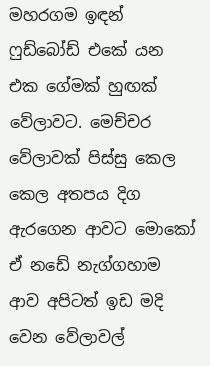මහරගම ඉඳන් ෆුඩ්බෝඩ් එකේ යන එක ගේමක් හුඟක් වේලාවට. මෙච්චර වේලාවක් පිස්සු කෙල කෙල අතපය දිග ඇරගෙන ආවට මොකෝ ඒ නඩේ නැග්ගහාම ආව අපිටත් ඉඩ මදි වෙන වේලාවල්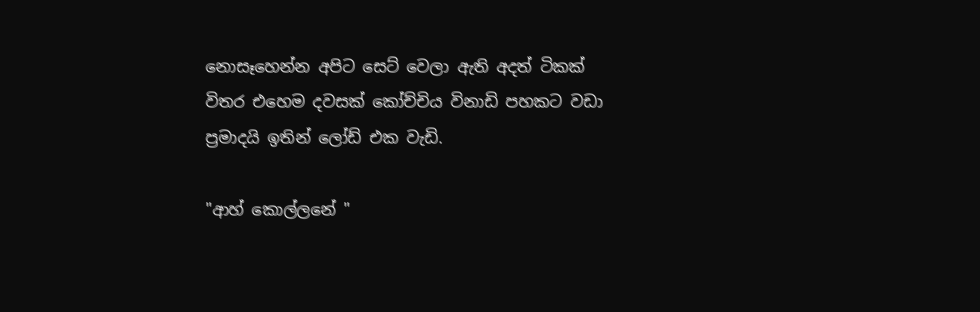නොසෑහෙන්න අපිට සෙට් වෙලා ඇති අදත් ටිකක් විතර එහෙම දවසක් කෝච්චිය විනාඩි පහකට වඩා ප්‍රමාදයි ඉතින් ලෝඩ් එක වැඩි.

"ආහ් කොල්ලනේ "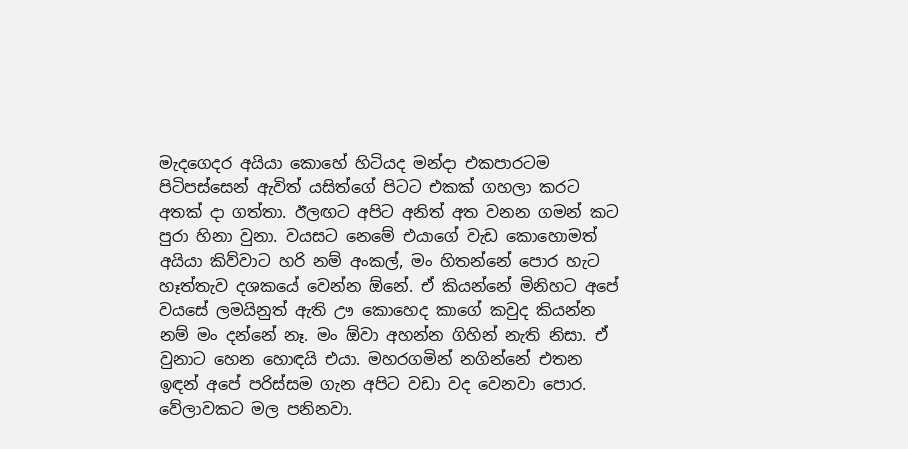මැදගෙදර අයියා කොහේ හිටියද මන්දා එකපාරටම පිටිපස්සෙන් ඇවිත් යසිත්ගේ පිටට එකක් ගහලා කරට අතක් දා ගත්තා. ඊලඟට අපිට අනිත් අත වනන ගමන් කට පුරා හිනා වුනා. වයසට නෙමේ එයාගේ වැඩ කොහොමත් අයියා කිව්වාට හරි නම් අංකල්, මං හිතන්නේ පොර හැට හෑත්තැව දශකයේ වෙන්න ඕනේ. ඒ කියන්නේ මිනිහට අපේ වයසේ ලමයිනුත් ඇති ඌ කොහෙද කාගේ කවුද කියන්න නම් මං දන්නේ නෑ. මං ඕවා අහන්න ගිහින් නැති නිසා. ඒ වුනාට හෙන හොඳයි එයා. මහරගමින් නගින්නේ එතන ඉඳන් අපේ පරිස්සම ගැන අපිට වඩා වද වෙනවා පොර. වේලාවකට මල පනිනවා.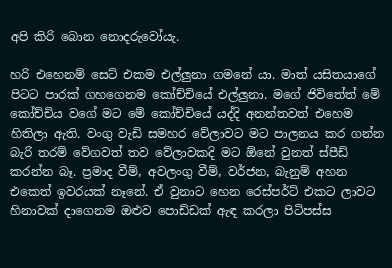අපි කිරි බොන නොදරුවෝයැ.

හරි එහෙනම් සෙට් එකම එල්ලුනා ගමනේ යා. මාත් යසිතයාගේ පිටට පාරක් ගහගෙනම කෝච්චියේ එල්ලුනා. මගේ ජිවිතේත් මේ කෝච්චිය වගේ මට මේ කෝච්චියේ යද්දි අනන්තවත් එහෙම හිතිලා ඇති. වංගු වැඩි සමහර වේලාවට මට පාලනය කර ගන්න බැරි තරම් වේගවත් තව වේලාවකදි මට ඕනේ වුනත් ස්පීඩ් කරන්න බෑ. ප්‍රමාද වීම්, අවලංගු වීම්, වර්ජන, බැනුම් අහන එකෙත් ඉවරයක් නෑනේ. ඒ වුනාට හෙන රෙස්පර්ට් එකට ලාවට හිනාවක් දාගෙනම ඔළුව පොඩ්ඩක් ඇඳ කරලා පිටිපස්ස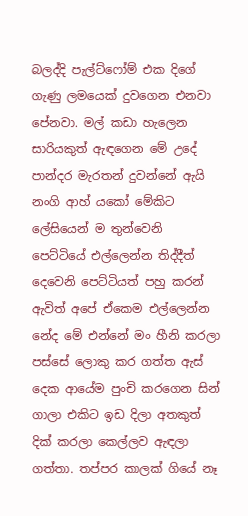බලද්දි පැල්ට්ෆෝම් එක දිගේ ගැණු ලමයෙක් දුවගෙන එනවා පේනවා. මල් කඩා හැලෙන සාරියකුත් ඇඳගෙන මේ උදේ පාන්දර මැරතන් දුවන්නේ ඇයි නංගි ආහ් යකෝ මේකිට ලේසියෙන් ම තුන්වෙනි පෙට්ටියේ එල්ලෙන්න තිද්දීත් දෙවෙනි පෙට්ටියත් පහු කරන් ඇවිත් අපේ ඒකෙම එල්ලෙන්න නේද මේ එන්නේ මං හීනි කරලා පස්සේ ලොකු කර ගත්ත ඇස් දෙක ආයේම පුංචි කරගෙන සින් ගාලා එකිට ඉඩ දිලා අතකුත් දික් කරලා කෙල්ලව ඇඳලා ගත්තා. තප්පර කාලක් ගියේ නෑ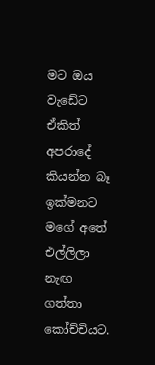මට ඔය වැඩේට ඒකිත් අපරාදේ කියන්න බෑ ඉක්මනට මගේ අතේ එල්ලිලා නැඟ ගත්තා කෝච්චියට.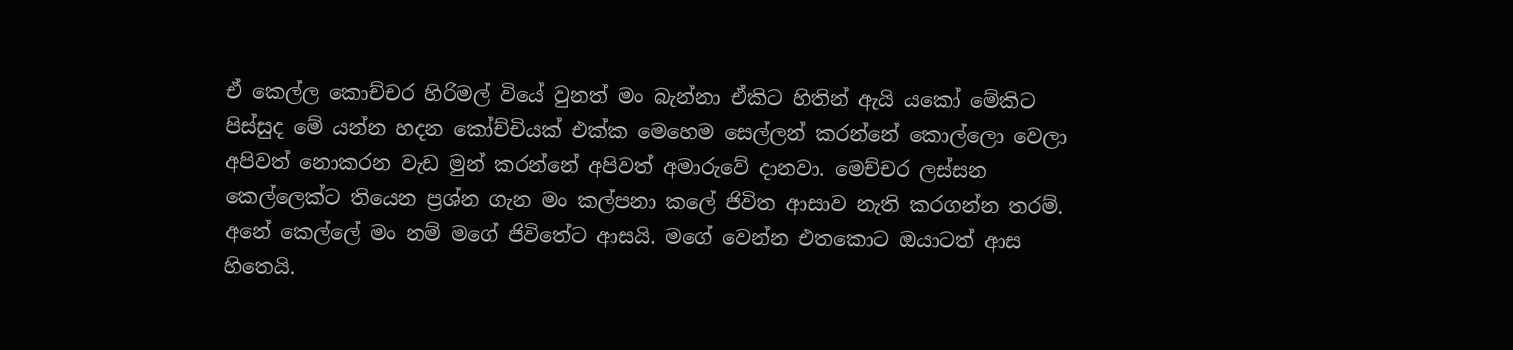ඒ කෙල්ල කොච්චර හිරිමල් වියේ වුනත් මං බැන්නා ඒකිට හිතින් ඇයි යකෝ මේකිට පිස්සුද මේ යන්න හදන කෝච්චියක් එක්ක මෙහෙම සෙල්ලන් කරන්නේ කොල්ලො වෙලා අපිවත් නොකරන වැඩ මුන් කරන්නේ අපිවත් අමාරුවේ දානවා. මෙච්චර ලස්සන කෙල්ලෙක්ට තියෙන ප්‍රශ්න ගැන මං කල්පනා කලේ ජිවිත ආසාව නැති කරගන්න තරම්. අනේ කෙල්ලේ මං නම් මගේ ජිවිතේට ආසයි. මගේ වෙන්න එතකොට ඔයාටත් ආස හිතෙයි.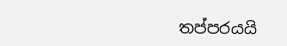තප්පරයයි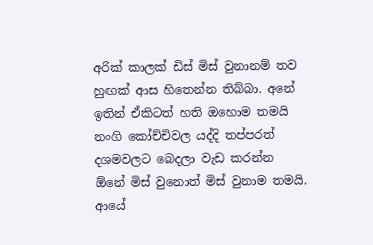අරික් කාලක් ඩිස් මිස් වුනානම් තව හුඟක් ආස හිතෙන්න තිබ්බා. අනේ ඉතින් ඒකිටත් හති ඔහොම තමයි නංගි කෝච්චිවල යද්දි තප්පරත් දශමවලට බෙදලා වැඩ කරන්න ඕනේ මිස් වුනොත් මිස් වුනාම තමයි. ආයේ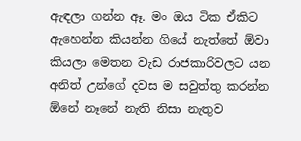ඇඳලා ගන්න ඈ. මං ඔය ටික ඒකිට ඇහෙන්න කියන්න ගියේ නැත්තේ ඕවා කියලා මෙතන වැඩ රාජකාරිවලට යන අනිත් උන්ගේ දවස ම සවුත්තු කරන්න ඕනේ නෑනේ නැති නිසා නැතුව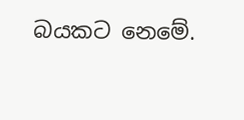බයකට නෙමේ.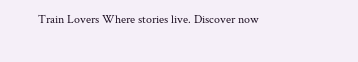Train Lovers Where stories live. Discover now